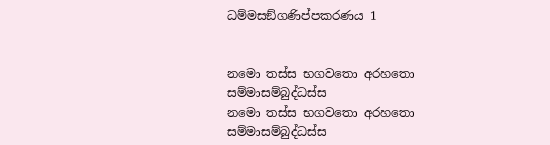ධම්මසඞ්ගණිප්පකරණය 1


නමො තස්ස භගවතො අරහතො සම්මාසම්බුද්ධස්ස
නමො තස්ස භගවතො අරහතො සම්මාසම්බුද්ධස්ස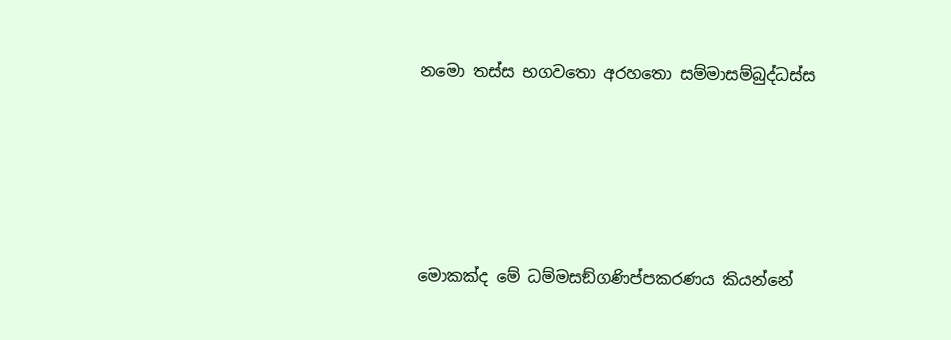නමො තස්ස භගවතො අරහතො සම්මාසම්බුද්ධස්ස





මොකක්ද මේ ධම්මසඞ්ගණිප්පකරණය කියන්නේ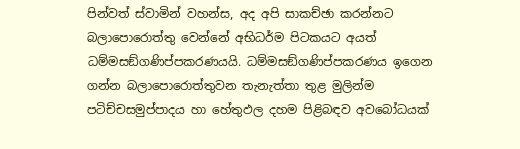පින්වත් ස්වාමින් වහන්ස, අද අපි සාකච්ඡා කරන්නට බලාපොරොත්තු වෙන්නේ අභිධර්ම පිටකයට අයත් ධම්මසඞ්ගණිප්පකරණයයි. ධම්මසඞ්ගණිප්පකරණය ඉගෙන ගන්න බලාපොරොත්තුවන තැනැත්තා තුළ මුලින්ම පටිච්චසමුප්පාදය හා හේතුඵල දහම පිළිබඳව අවබෝධයක්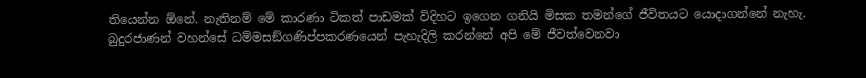තියෙන්න ඕනේ. නැතිනම් මේ කාරණා ටිකත් පාඩමක් විදිහට ඉගෙන ගනියි මිසක තමන්ගේ ජීවිතයට යොදාගන්නේ නැහැ. බුදුරජාණන් වහන්සේ ධම්මසඞ්ගණිප්පකරණයෙන් පැහැදිලි කරන්නේ අපි මේ ජීවත්වෙනවා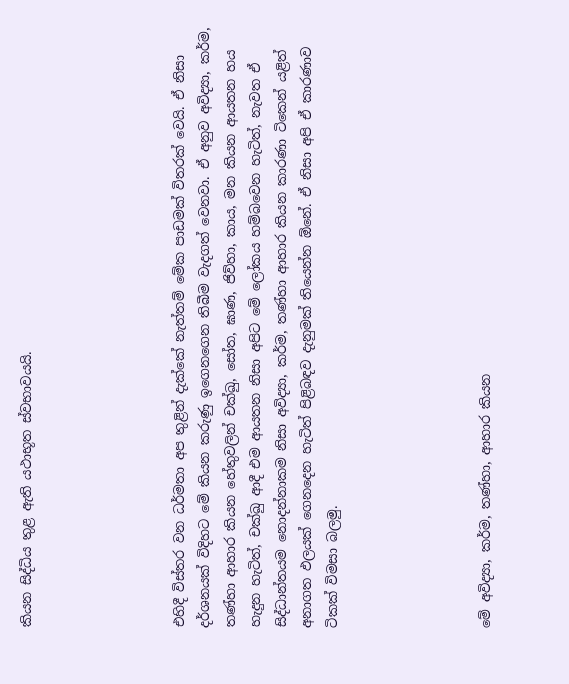කියන සිද්ධිය තුළ ඇති යථාභූත ස්වභාවයයි.





එහිදී විස්තර වන ධර්මතා අප තුළින් දැක්කේ නැත්තම් මේක පාඩමක් විතරක් වෙයි. ඒ නිසා දර්ශනයක් විදිහට මේ කියන කරුණු ඉගෙනගෙන තිබීම වැදගත් වෙනවා. ඒ අනුව අවිද්‍යා, කර්ම, තණ්හා ආහාර කියන හේතුවලින් චක්ඛු, සෝත, ඝාණ, ජිව්හා, කාය, මන කියන ආයතන හය හැදුන හැටිත්, චක්ඛු ආදී එම ආයතන නිසා අපිට මේ ලෝකය හම්බවෙන හැටිත්, නැවත ඒ සිද්ධාන්තයම නොදන්නාකම නිසා අවිද්‍යා, කර්ම, තණ්හා ආහාර කියන කාරණා ටිකෙන් යළිත් අනාගත ඵලයක් ගෙනදෙන හැටිත් පිළිබඳව දැනුමක් තියෙන්න ඕනේ. ඒ නිසා අපි ඒ කාරණාව ටිකක් විමසා බලමු.





මේ අවිද්‍යා, කර්ම, තණ්හා, ආහාර කියන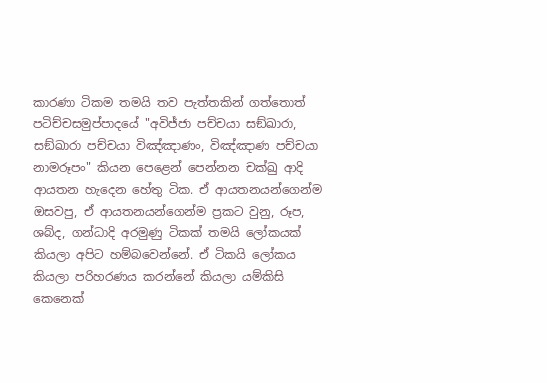කාරණා ටිකම තමයි තව පැත්තකින් ගත්තොත් පටිච්චසමුප්පාදයේ "අවිජ්ජා පච්චයා සඞ්ඛාරා, සඞ්ඛාරා පච්චයා විඤ්ඤාණං, විඤ්ඤාණ පච්චයා නාමරූපං" කියන පෙළෙන් පෙන්නන චක්ඛු ආදි ආයතන හැදෙන හේතු ටික. ඒ ආයතනයන්ගෙන්ම ඔසවපු, ඒ ආයතනයන්ගෙන්ම ප්‍රකට වුනු, රූප, ශබ්ද, ගන්ධාදි අරමුණු ටිකක් තමයි ලෝකයක් කියලා අපිට හම්බවෙන්නේ. ඒ ටිකයි ලෝකය කියලා පරිහරණය කරන්නේ කියලා යම්කිසි කෙනෙක්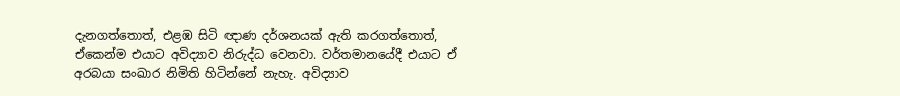දැනගත්තොත්, එළඹ සිටි ඥාණ දර්ශනයක් ඇති කරගත්තොත්, ඒකෙන්ම එයාට අවිද්‍යාව නිරුද්ධ වෙනවා. වර්තමානයේදී එයාට ඒ අරබයා සංඛාර නිමිති හිටින්නේ නැහැ. අවිද්‍යාව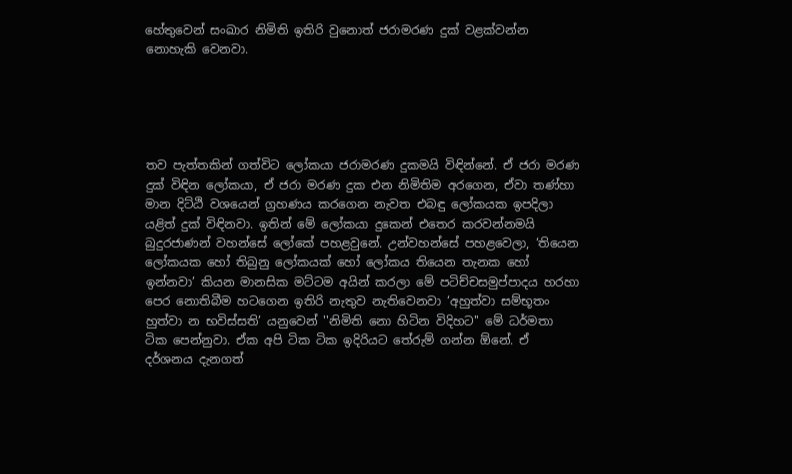හේතුවෙන් සංඛාර නිමිති ඉතිරි වුනොත් ජරාමරණ දුක් වළක්වන්න නොහැකි වෙනවා.





තව පැත්තකින් ගත්විට ලෝකයා ජරාමරණ දුකමයි විඳින්නේ. ඒ ජරා මරණ දුක් විඳින ලෝකයා, ඒ ජරා මරණ දුක එන නිමිතිම අරගෙන, ඒවා තණ්හා මාන දිට්ඨි වශයෙන් ග්‍රහණය කරගෙන නැවත එබඳු ලෝකයක ඉපදිලා යළිත් දුක් විඳිනවා. ඉතින් මේ ලෝකයා දුකෙන් එතෙර කරවන්නමයි බුදුරජාණන් වහන්සේ ලෝකේ පහළවුනේ. උන්වහන්සේ පහළවෙලා, ‘තියෙන ලෝකයක හෝ තිබුනු ලෝකයක් හෝ ලෝකය තියෙන තැනක හෝ ඉන්නවා’ කියන මානසික මට්ටම අයින් කරලා මේ පටිච්චසමුප්පාදය හරහා පෙර නොතිබීම හටගෙන ඉතිරි නැතුව නැතිවෙනවා ‘අහුත්වා සම්භූතං හුත්වා න භවිස්සති’ යනුවෙන් ''නිමිති නො හිටින විදිහට'' මේ ධර්මතා ටික පෙන්නුවා. ඒක අපි ටික ටික ඉදිරියට තේරුම් ගන්න ඕනේ. ඒ දර්ශනය දැනගත්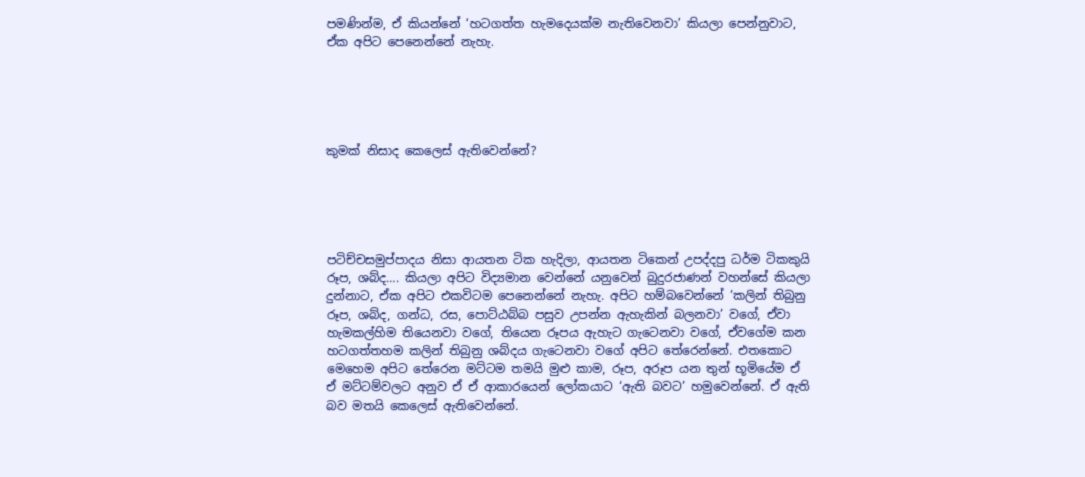පමණින්ම, ඒ කියන්නේ ‘හටගත්ත හැමදෙයක්ම නැතිවෙනවා’ කියලා පෙන්නුවාට, ඒක අපිට පෙනෙන්නේ නැහැ.





කුමක් නිසාද කෙලෙස් ඇතිවෙන්නේ?





පටිච්චසමුප්පාදය නිසා ආයතන ටික හැදිලා, ආයතන ටිකෙන් උපද්දපු ධර්ම ටිකකුයි රූප, ශබ්ද…. කියලා අපිට විද්‍යමාන වෙන්නේ යනුවෙන් බුදුරජාණන් වහන්සේ කියලා දුන්නාට, ඒක අපිට එකවිටම පෙනෙන්නේ නැහැ. අපිට හම්බවෙන්නේ ‘කලින් තිබුනු රූප, ශබ්ද, ගන්ධ, රස, පොට්ඨබ්බ පසුව උපන්න ඇහැකින් බලනවා’ වගේ, ඒවා හැමකල්හිම තියෙනවා වගේ, තියෙන රූපය ඇහැට ගැටෙනවා වගේ, ඒවගේම කන හටගත්තහම කලින් තිබුනු ශබ්දය ගැටෙනවා වගේ අපිට තේරෙන්නේ. එතකොට මෙහෙම අපිට තේරෙන මට්ටම තමයි මුළු කාම, රූප, අරූප යන තුන් භූමියේම ඒ ඒ මට්ටම්වලට අනුව ඒ ඒ ආකාරයෙන් ලෝකයාට ‘ඇති බවට’ හමුවෙන්නේ. ඒ ඇති බව මතයි කෙලෙස් ඇතිවෙන්නේ.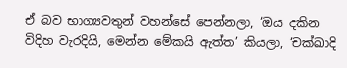ඒ බව භාග්‍යවතුන් වහන්සේ පෙන්නලා, ‘ඔය දකින විදිහ වැරදියි, මෙන්න මේකයි ඇත්ත’ කියලා, ‘චක්ඛාදි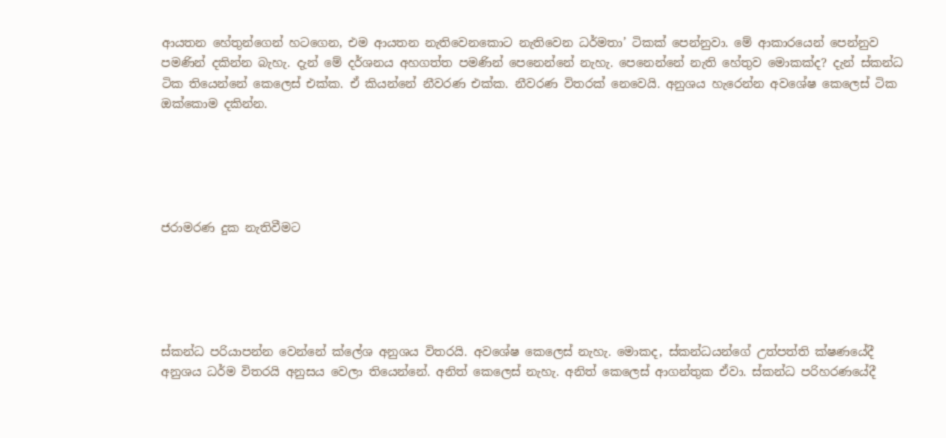ආයතන හේතුන්ගෙන් හටගෙන, එම ආයතන නැතිවෙනකොට නැතිවෙන ධර්මතා’ ටිකක් පෙන්නුවා. මේ ආකාරයෙන් පෙන්නුව පමණින් දකින්න බැහැ. දැන් මේ දර්ශනය අහගත්ත පමණින් පෙනෙන්නේ නැහැ. පෙනෙන්නේ නැති හේතුව මොකක්ද? දැන් ස්කන්ධ ටික තියෙන්නේ කෙලෙස් එක්ක. ඒ කියන්නේ නීවරණ එක්ක. නීවරණ විතරක් නෙවෙයි. අනුශය හැරෙන්න අවශේෂ කෙලෙස් ටික ඔක්කොම දකින්න.





ජරාමරණ දුක නැතිවීමට





ස්කන්ධ පරියාපන්න වෙන්නේ ක්ලේශ අනුශය විතරයි. අවශේෂ කෙලෙස් නැහැ. මොකද, ස්කන්ධයන්ගේ උත්පත්ති ක්ෂණයේදී අනුශය ධර්ම විතරයි අනුසය වෙලා තියෙන්නේ. අනිත් කෙලෙස් නැහැ. අනිත් කෙලෙස් ආගන්තුක ඒවා. ස්කන්ධ පරිහරණයේදී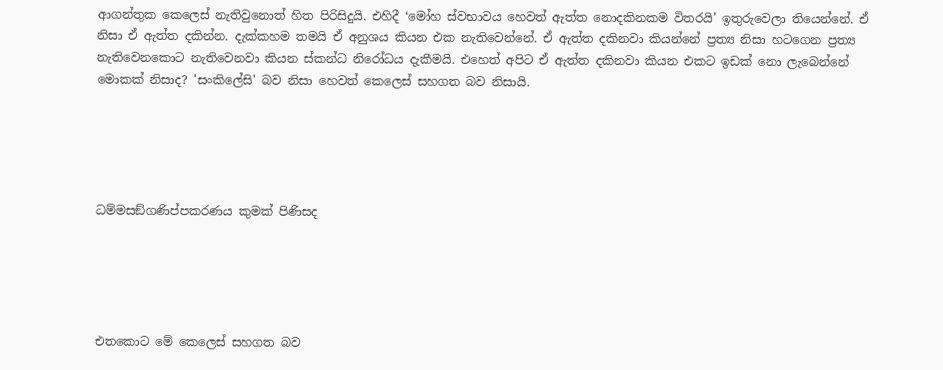ආගන්තුක කෙලෙස් නැතිවුනොත් හිත පිරිසිදුයි. එහිදී ‘මෝහ ස්වභාවය හෙවත් ඇත්ත නොදකිනකම විතරයි’ ඉතුරුවෙලා තියෙන්නේ. ඒ නිසා ඒ ඇත්ත දකින්න. දැක්කහම තමයි ඒ අනුශය කියන එක නැතිවෙන්නේ. ඒ ඇත්ත දකිනවා කියන්නේ ප්‍රත්‍ය නිසා හටගෙන ප්‍රත්‍ය නැතිවෙනකොට නැතිවෙනවා කියන ස්කන්ධ නිරෝධය දැකීමයි. එහෙත් අපිට ඒ ඇත්ත දකිනවා කියන එකට ඉඩක් නො ලැබෙන්නේ මොකක් නිසාද? 'සංකිලේසි' බව නිසා හෙවත් කෙලෙස් සහගත බව නිසායි.





ධම්මසඞ්ගණිප්පකරණය කුමක් පිණිසද





එතකොට මේ කෙලෙස් සහගත බව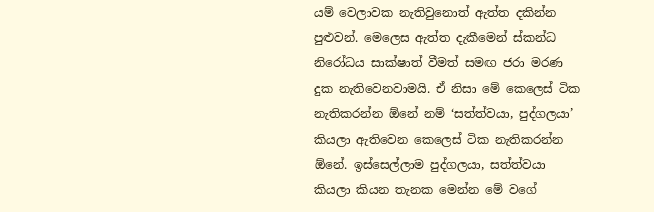යම් වෙලාවක නැතිවුනොත් ඇත්ත දකින්න පුළුවන්. මෙලෙස ඇත්ත දැකීමෙන් ස්කන්ධ නිරෝධය සාක්ෂාත් වීමත් සමඟ ජරා මරණ දුක නැතිවෙනවාමයි. ඒ නිසා මේ කෙලෙස් ටික නැතිකරන්න ඕනේ නම් ‘සත්ත්වයා, පුද්ගලයා’ කියලා ඇතිවෙන කෙලෙස් ටික නැතිකරන්න ඕනේ. ඉස්සෙල්ලාම පුද්ගලයා, සත්ත්වයා කියලා කියන තැනක මෙන්න මේ වගේ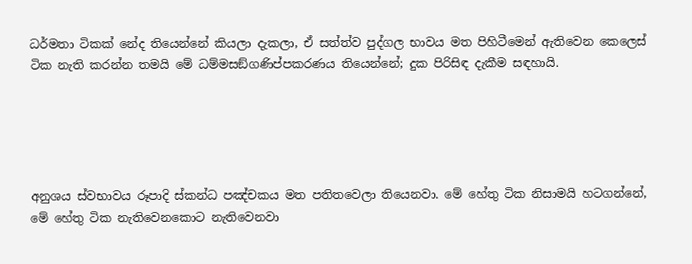ධර්මතා ටිකක් නේද තියෙන්නේ කියලා දැකලා, ඒ සත්ත්ව පුද්ගල භාවය මත පිහිටීමෙන් ඇතිවෙන කෙලෙස් ටික නැති කරන්න තමයි මේ ධම්මසඞ්ගණිප්පකරණය තියෙන්නේ; දුක පිරිසිඳ දැකීම සඳහායි.





අනුශය ස්වභාවය රූපාදි ස්කන්ධ පඤ්චකය මත පතිතවෙලා තියෙනවා. මේ හේතු ටික නිසාමයි හටගන්නේ, මේ හේතු ටික නැතිවෙනකොට නැතිවෙනවා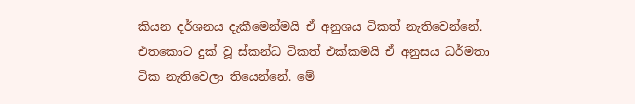කියන දර්ශනය දැකීමෙන්මයි ඒ අනුශය ටිකත් නැතිවෙන්නේ. එතකොට දුක් වූ ස්කන්ධ ටිකත් එක්කමයි ඒ අනුසය ධර්මතා ටික නැතිවෙලා තියෙන්නේ. මේ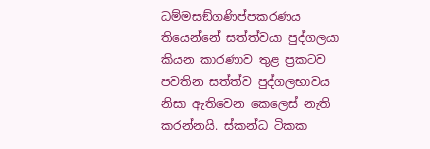ධම්මසඞ්ගණිප්පකරණය තියෙන්නේ සත්ත්වයා පුද්ගලයා කියන කාරණාව තුළ ප්‍රකටව පවතින සත්ත්ව පුද්ගලභාවය නිසා ඇතිවෙන කෙලෙස් නැති කරන්නයි. ස්කන්ධ ටිකක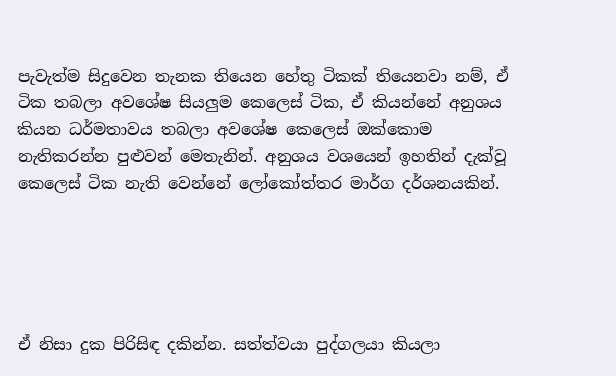පැවැත්ම සිදුවෙන තැනක තියෙන හේතු ටිකක් තියෙනවා නම්, ඒ ටික තබලා අවශේෂ සියලුම කෙලෙස් ටික, ඒ කියන්නේ අනුශය කියන ධර්මතාවය තබලා අවශේෂ කෙලෙස් ඔක්කොම නැතිකරන්න පුළුවන් මෙතැනින්. අනුශය වශයෙන් ඉහතින් දැක්වූ කෙලෙස් ටික නැති වෙන්නේ ලෝකෝත්තර මාර්ග දර්ශනයකින්.





ඒ නිසා දුක පිරිසිඳ දකින්න. සත්ත්වයා පුද්ගලයා කියලා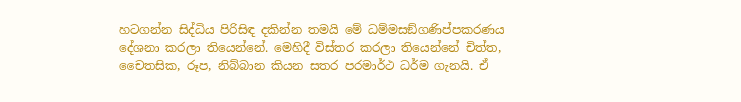හටගන්න සිද්ධිය පිරිසිඳ දකින්න තමයි මේ ධම්මසඞ්ගණිප්පකරණය දේශනා කරලා තියෙන්නේ. මෙහිදී විස්තර කරලා තියෙන්නේ චිත්ත, චෛතසික, රූප, නිබ්බාන කියන සතර පරමාර්ථ ධර්ම ගැනයි. ඒ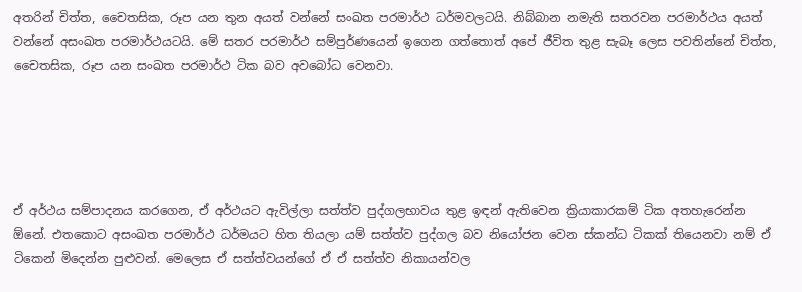අතරින් චිත්ත, චෛතසික, රූප යන තුන අයත් වන්නේ සංඛත පරමාර්ථ ධර්මවලටයි. නිබ්බාන නමැති සතරවන පරමාර්ථය අයත් වන්නේ අසංඛත පරමාර්ථයටයි. මේ සතර පරමාර්ථ සම්පුර්ණයෙන් ඉගෙන ගත්තොත් අපේ ජීවිත තුළ සැබෑ ලෙස පවතින්නේ චිත්ත, චෛතසික, රූප යන සංඛත පරමාර්ථ ටික බව අවබෝධ වෙනවා.





ඒ අර්ථය සම්පාදනය කරගෙන, ඒ අර්ථයට ඇවිල්ලා සත්ත්ව පුද්ගලභාවය තුළ ඉඳන් ඇතිවෙන ක්‍රියාකාරකම් ටික අතහැරෙන්න ඕනේ. එතකොට අසංඛත පරමාර්ථ ධර්මයට හිත තියලා යම් සත්ත්ව පුද්ගල බව නියෝජන වෙන ස්කන්ධ ටිකක් තියෙනවා නම් ඒ ටිකෙන් මිදෙන්න පුළුවන්. මෙලෙස ඒ සත්ත්වයන්ගේ ඒ ඒ සත්ත්ව නිකායන්වල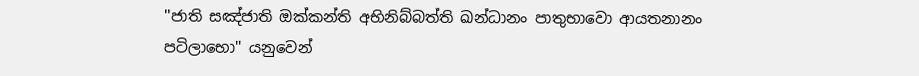''ජාති සඤ්ජාති ඔක්කන්ති අභිනිබ්බත්ති ඛන්ධානං පාතුභාවො ආයතනානං පටිලාභො'' යනුවෙන්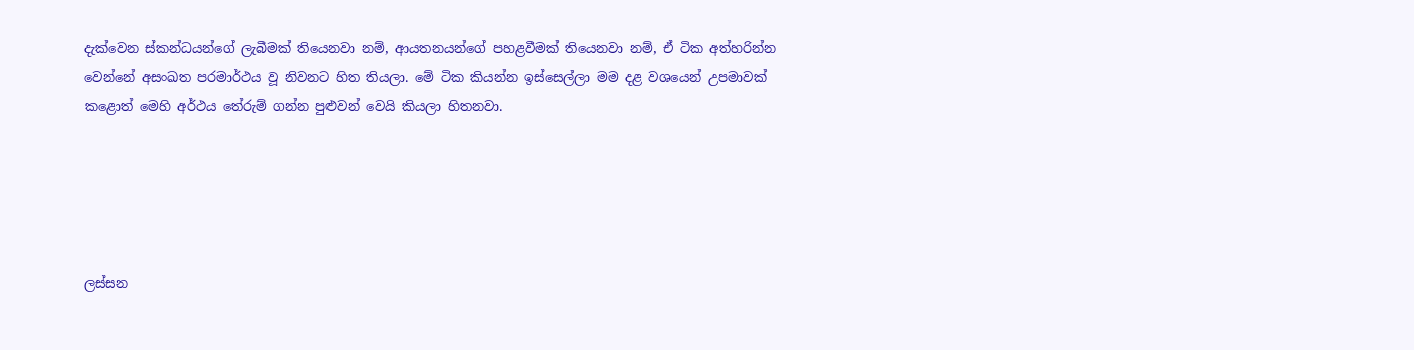දැක්වෙන ස්කන්ධයන්ගේ ලැබීමක් තියෙනවා නම්, ආයතනයන්ගේ පහළවීමක් තියෙනවා නම්, ඒ ටික අත්හරින්න වෙන්නේ අසංඛත පරමාර්ථය වූ නිවනට හිත තියලා. මේ ටික කියන්න ඉස්සෙල්ලා මම දළ වශයෙන් උපමාවක් කළොත් මෙහි අර්ථය තේරුම් ගන්න පුළුවන් වෙයි කියලා හිතනවා.





ලස්සන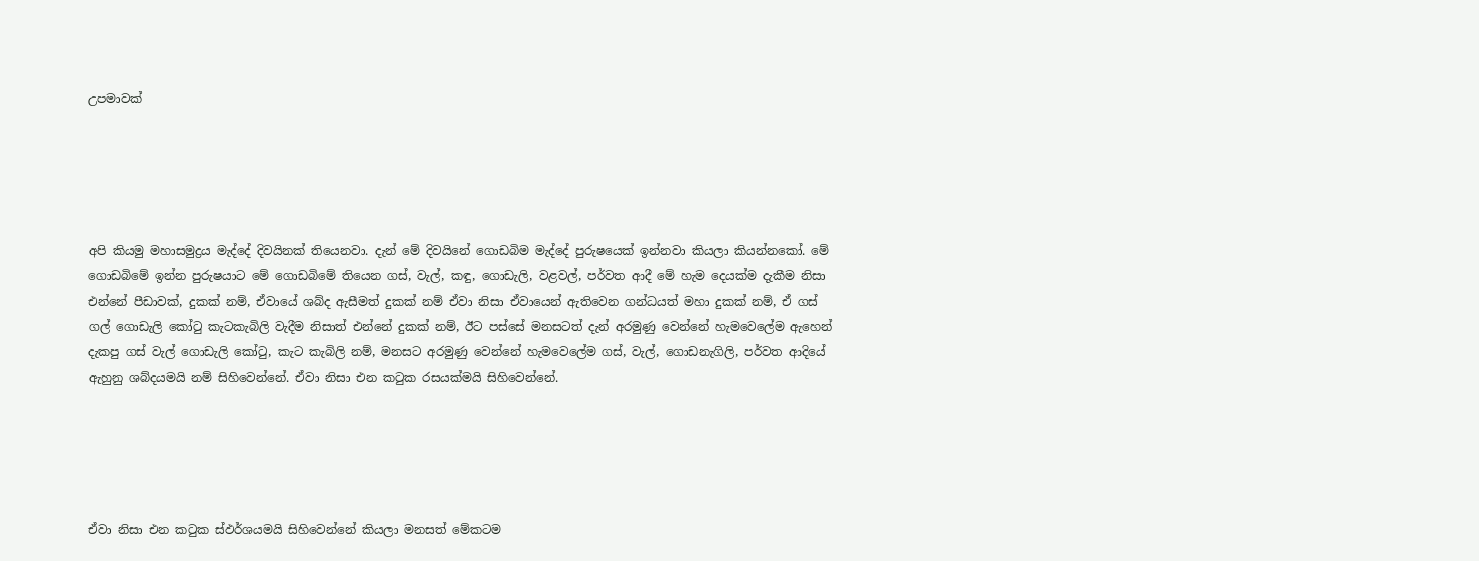උපමාවක්





අපි කියමු මහාසමුද්‍රය මැද්දේ දිවයිනක් තියෙනවා. දැන් මේ දිවයිනේ ගොඩබිම මැද්දේ පුරුෂයෙක් ඉන්නවා කියලා කියන්නකෝ. මේ ගොඩබිමේ ඉන්න පුරුෂයාට මේ ගොඩබිමේ තියෙන ගස්, වැල්, කඳු, ගොඩැලි, වළවල්, පර්වත ආදී මේ හැම දෙයක්ම දැකීම නිසා එන්නේ පීඩාවක්, දුකක් නම්, ඒවායේ ශබ්ද ඇසීමත් දුකක් නම් ඒවා නිසා ඒවායෙන් ඇතිවෙන ගන්ධයත් මහා දුකක් නම්, ඒ ගස් ගල් ගොඩැලි කෝටු කැටකැබිලි වැදීම නිසාත් එන්නේ දුකක් නම්, ඊට පස්සේ මනසටත් දැන් අරමුණු වෙන්නේ හැමවෙලේම ඇහෙන් දැකපු ගස් වැල් ගොඩැලි කෝටු, කැට කැබිලි නම්, මනසට අරමුණු වෙන්නේ හැමවෙලේම ගස්, වැල්, ගොඩනැගිලි, පර්වත ආදියේ ඇහුනු ශබ්දයමයි නම් සිහිවෙන්නේ. ඒවා නිසා එන කටුක රසයක්මයි සිහිවෙන්නේ.





ඒවා නිසා එන කටුක ස්ඵර්ශයමයි සිහිවෙන්නේ කියලා මනසත් මේකටම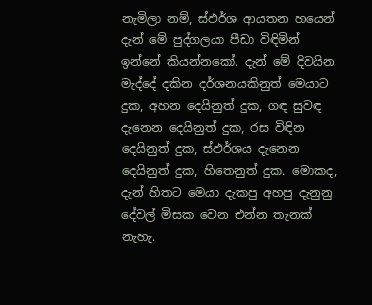නැමිලා නම්, ස්ඵර්ශ ආයතන හයෙන් දැන් මේ පුද්ගලයා පීඩා විඳිමින් ඉන්නේ කියන්නකෝ. දැන් මේ දිවයින මැද්දේ දකින දර්ශනයකිනුත් මෙයාට දුක, අහන දෙයිනුත් දුක, ගඳ සුවඳ දැනෙන දෙයිනුත් දුක, රස විඳින දෙයිනුත් දුක, ස්ඵර්ශය දැනෙන දෙයිනුත් දුක, හිතෙනුත් දුක. මොකද, දැන් හිතට මෙයා දැකපු අහපු දැනුනු දේවල් මිසක වෙන එන්න තැනක් නැහැ.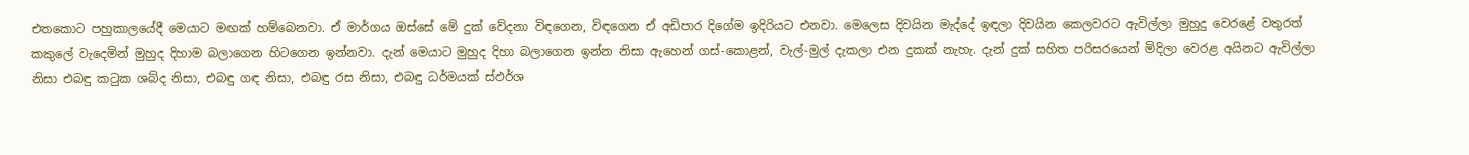එතකොට පහුකාලයේදී මෙයාට මඟක් හම්බෙනවා. ඒ මාර්ගය ඔස්සේ මේ දුක් වේදනා විඳගෙන, විඳගෙන ඒ අඩිපාර දිගේම ඉදිරියට එනවා. මෙලෙස දිවයින මැද්දේ ඉඳලා දිවයින කෙලවරට ඇවිල්ලා මුහුදු වෙරළේ වතුරත් කකුලේ වැදෙමින් මුහුද දිහාම බලාගෙන හිටගෙන ඉන්නවා. දැන් මෙයාට මුහුද දිහා බලාගෙන ඉන්න නිසා ඇහෙන් ගස්-කොළන්, වැල්-මුල් දැකලා එන දුකක් නැහැ. දැන් දුක් සහිත පරිසරයෙන් මිදිලා වෙරළ අයිනට ඇවිල්ලා නිසා එබඳු කටුක ශබ්ද නිසා, එබඳු ගඳ නිසා, එබඳු රස නිසා, එබඳු ධර්මයක් ස්ඵර්ශ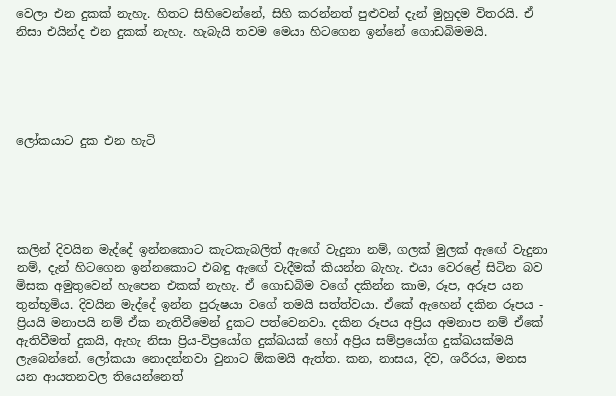වෙලා එන දුකක් නැහැ. හිතට සිහිවෙන්නේ, සිහි කරන්නත් පුළුවන් දැන් මුහුදම විතරයි. ඒ නිසා එයින්ද එන දුකක් නැහැ. හැබැයි තවම මෙයා හිටගෙන ඉන්නේ ගොඩබිමමයි.





ලෝකයාට දුක එන හැටි





කලින් දිවයින මැද්දේ ඉන්නකොට කැටකැබලිත් ඇඟේ වැදුනා නම්, ගලක් මුලක් ඇඟේ වැදුනා නම්, දැන් හිටගෙන ඉන්නකොට එබඳු ඇඟේ වැදීමක් කියන්න බැහැ. එයා වෙරළේ සිටින බව මිසක අමුතුවෙන් හැපෙන එකක් නැහැ. ඒ ගොඩබිම වගේ දකින්න කාම, රූප, අරූප යන තුන්භූමිය. දිවයින මැද්දේ ඉන්න පුරුෂයා වගේ තමයි සත්ත්වයා. ඒකේ ඇහෙන් දකින රූපය - ප්‍රියයි මනාපයි නම් ඒක නැතිවීමෙන් දුකට පත්වෙනවා. දකින රූපය අප්‍රිය අමනාප නම් ඒකේ ඇතිවීමත් දුකයි, ඇහැ නිසා ප්‍රිය-විප්‍රයෝග දුක්ඛයක් හෝ අප්‍රිය සම්ප්‍රයෝග දුක්ඛයක්මයි ලැබෙන්නේ. ලෝකයා නොදන්නවා වුනාට ඕකමයි ඇත්ත. කන, නාසය, දිව, ශරීරය, මනස යන ආයතනවල තියෙන්නෙත්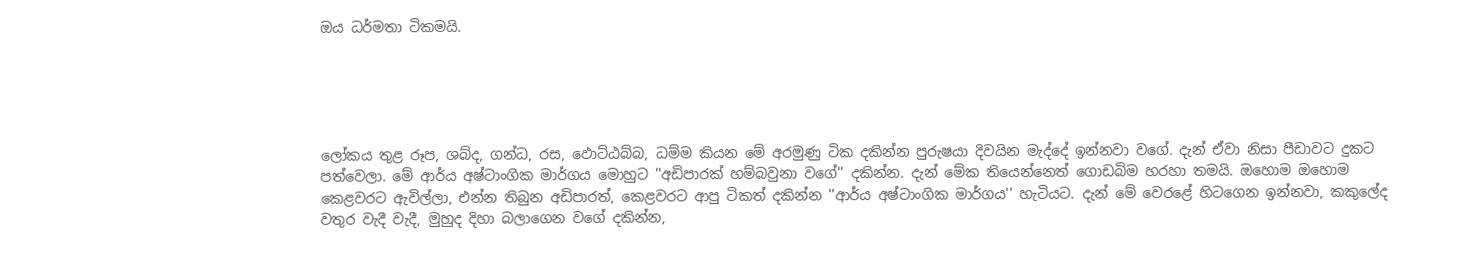ඔය ධර්මතා ටිකමයි.





ලෝකය තුළ රූප, ශබ්ද, ගන්ධ, රස, ඵොට්ඨබ්බ, ධම්ම කියන මේ අරමුණු ටික දකින්න පුරුෂයා දිවයින මැද්දේ ඉන්නවා වගේ. දැන් ඒවා නිසා පීඩාවට දුකට පත්වෙලා. මේ ආර්ය අෂ්ටාංගික මාර්ගය මොහුට ''අඩිපාරක් හම්බවුනා වගේ'' දකින්න. දැන් මේක තියෙන්නෙත් ගොඩබිම හරහා තමයි. ඔහොම ඔහොම කෙළවරට ඇවිල්ලා, එන්න තිබුන අඩිපාරත්, කෙළවරට ආපු ටිකත් දකින්න ''ආර්ය අෂ්ටාංගික මාර්ගය'' හැටියට. දැන් මේ වෙරළේ හිටගෙන ඉන්නවා, කකුලේද වතුර වැදී වැදී, මුහුද දිහා බලාගෙන වගේ දකින්න,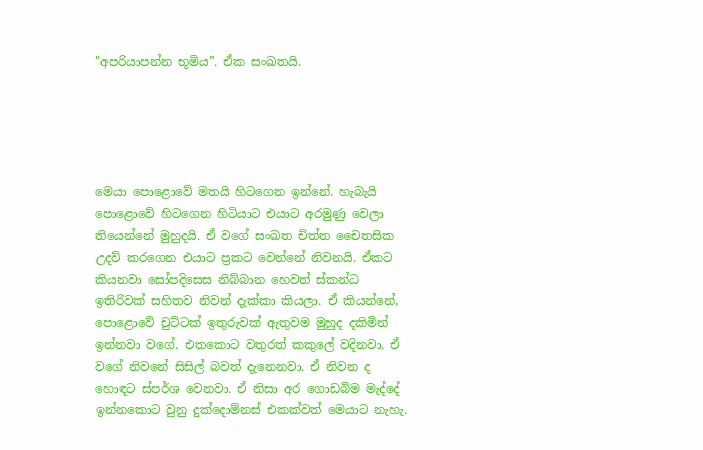"අපරියාපන්න භූමිය”. ඒක සංඛතයි.





මෙයා පොළොවේ මතයි හිටගෙන ඉන්නේ. හැබැයි පොළොවේ හිටගෙන හිටියාට එයාට අරමුණු වෙලා තියෙන්නේ මුහුදයි. ඒ වගේ සංඛත චිත්ත චෛතසික උදව් කරගෙන එයාට ප්‍රකට වෙන්නේ නිවනයි. ඒකට කියනවා සෝපදිසෙස නිබ්බාන හෙවත් ස්කන්ධ ඉතිරිවක් සහිතව නිවන් දැක්කා කියලා. ඒ කියන්නේ, පොළොවේ චුට්ටක් ඉතුරුවක් ඇතුවම මුහුද දකිමින් ඉන්නවා වගේ. එතකොට වතුරත් කකුලේ වදිනවා. ඒ වගේ නිවනේ සිසිල් බවත් දැනෙනවා. ඒ නිවන ද හොඳට ස්පර්ශ වෙනවා. ඒ නිසා අර ගොඩබිම මැද්දේ ඉන්නකොට වුනු දුක්දොම්නස් එකක්වත් මෙයාට නැහැ.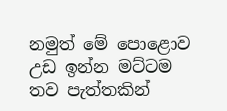නමුත් මේ පොළොව උඩ ඉන්න මට්ටම තව පැත්තකින්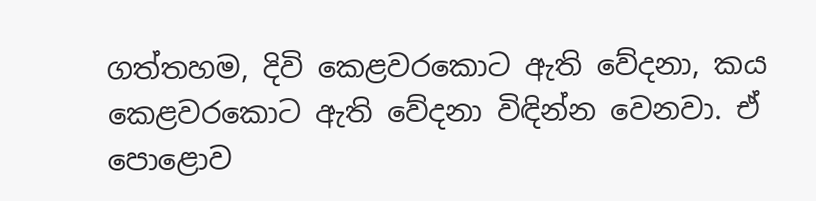ගත්තහම, දිවි කෙළවරකොට ඇති වේදනා, කය කෙළවරකොට ඇති වේදනා විඳින්න වෙනවා. ඒ පොළොව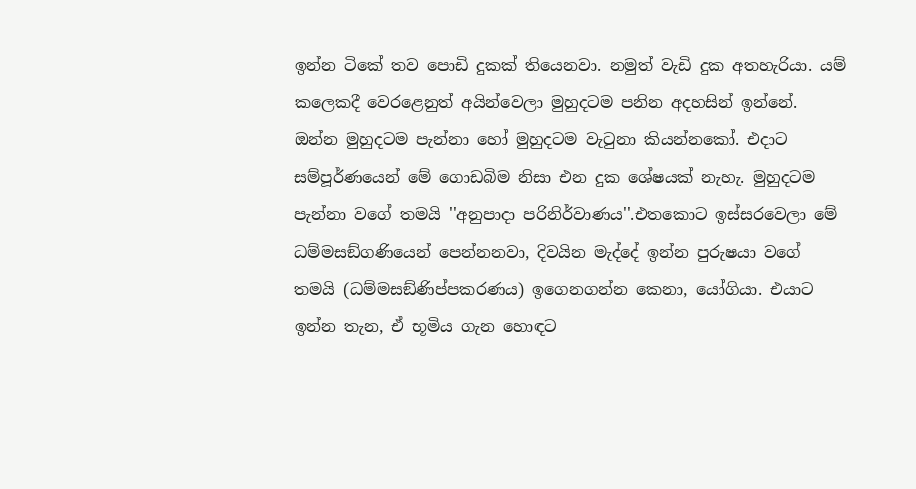ඉන්න ටිකේ තව පොඩි දුකක් තියෙනවා. නමුත් වැඩි දුක අතහැරියා. යම් කලෙකදී වෙරළෙනුත් අයින්වෙලා මුහුදටම පනින අදහසින් ඉන්නේ. ඔන්න මුහුදටම පැන්නා හෝ මුහුදටම වැටුනා කියන්නකෝ. එදාට සම්පූර්ණයෙන් මේ ගොඩබිම නිසා එන දුක ශේෂයක් නැහැ. මුහුදටම පැන්නා වගේ තමයි ''අනුපාදා පරිනිර්වාණය''.එතකොට ඉස්සරවෙලා මේ ධම්මසඞ්ගණියෙන් පෙන්නනවා, දිවයින මැද්දේ ඉන්න පුරුෂයා වගේ තමයි (ධම්මසඞ්ණිප්පකරණය) ඉගෙනගන්න කෙනා, යෝගියා. එයාට ඉන්න තැන, ඒ භූමිය ගැන හොඳට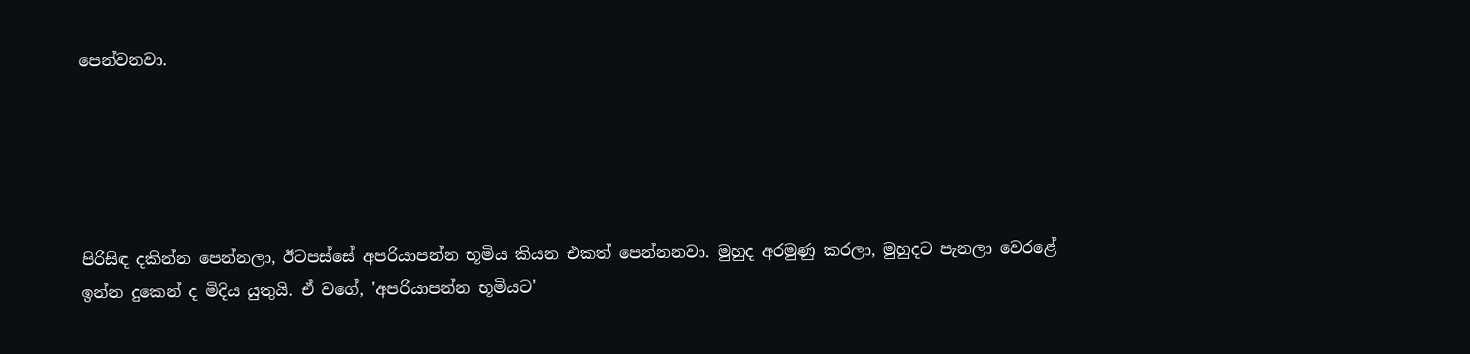පෙන්වනවා.





පිරිසිඳ දකින්න පෙන්නලා, ඊටපස්සේ අපරියාපන්න භූමිය කියන එකත් පෙන්නනවා. මුහුද අරමුණු කරලා, මුහුදට පැනලා වෙරළේ ඉන්න දුකෙන් ද මිදිය යුතුයි. ඒ වගේ, 'අපරියාපන්න භූමියට'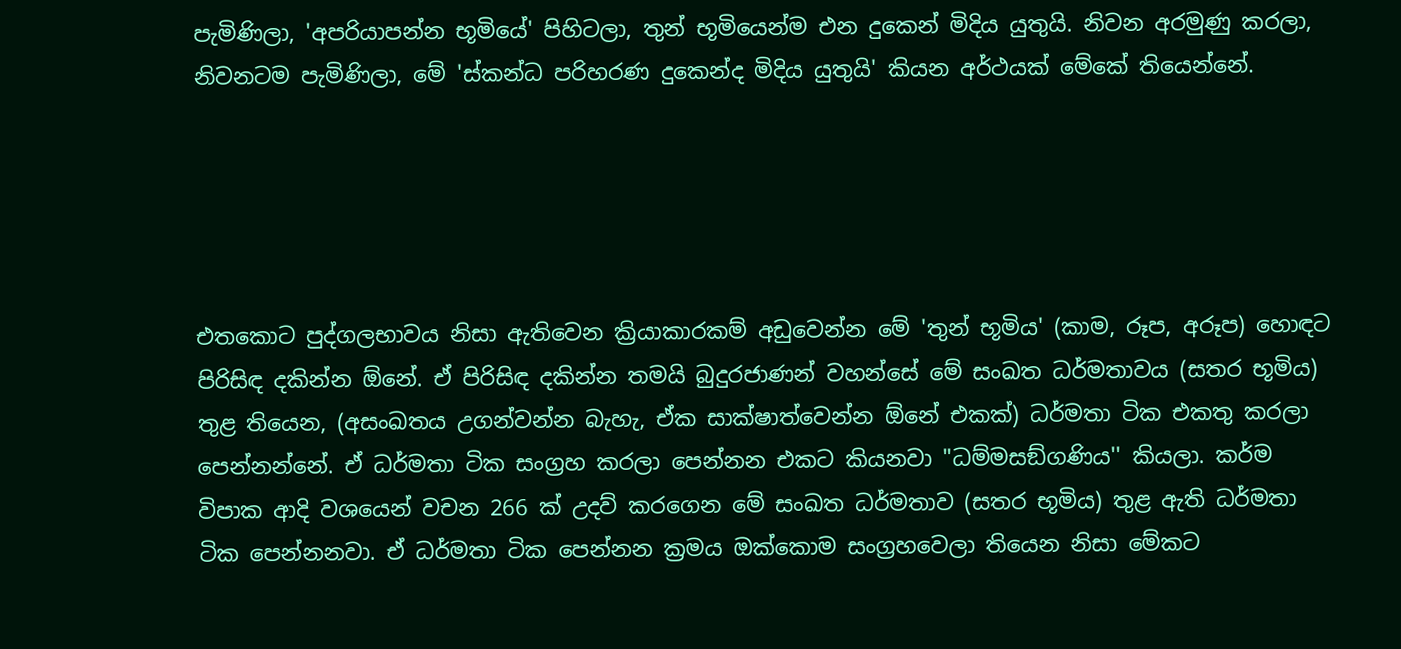පැමිණිලා, 'අපරියාපන්න භූමියේ' පිහිටලා, තුන් භූමියෙන්ම එන දුකෙන් මිදිය යුතුයි. නිවන අරමුණු කරලා, නිවනටම පැමිණිලා, මේ 'ස්කන්ධ පරිහරණ දුකෙන්ද මිදිය යුතුයි' කියන අර්ථයක් මේකේ තියෙන්නේ.





එතකොට පුද්ගලභාවය නිසා ඇතිවෙන ක්‍රියාකාරකම් අඩුවෙන්න මේ 'තුන් භූමිය' (කාම, රූප, අරූප) හොඳට පිරිසිඳ දකින්න ඕනේ. ඒ පිරිසිඳ දකින්න තමයි බුදුරජාණන් වහන්සේ මේ සංඛත ධර්මතාවය (සතර භූමිය) තුළ තියෙන, (අසංඛතය උගන්වන්න බැහැ, ඒක සාක්ෂාත්වෙන්න ඕනේ එකක්) ධර්මතා ටික එකතු කරලා පෙන්නන්නේ. ඒ ධර්මතා ටික සංග්‍රහ කරලා පෙන්නන එකට කියනවා "ධම්මසඞ්ගණිය'' කියලා. කර්ම විපාක ආදි වශයෙන් වචන 266 ක් උදව් කරගෙන මේ සංඛත ධර්මතාව (සතර භූමිය) තුළ ඇති ධර්මතා ටික පෙන්නනවා. ඒ ධර්මතා ටික පෙන්නන ක්‍රමය ඔක්කොම සංග්‍රහවෙලා තියෙන නිසා මේකට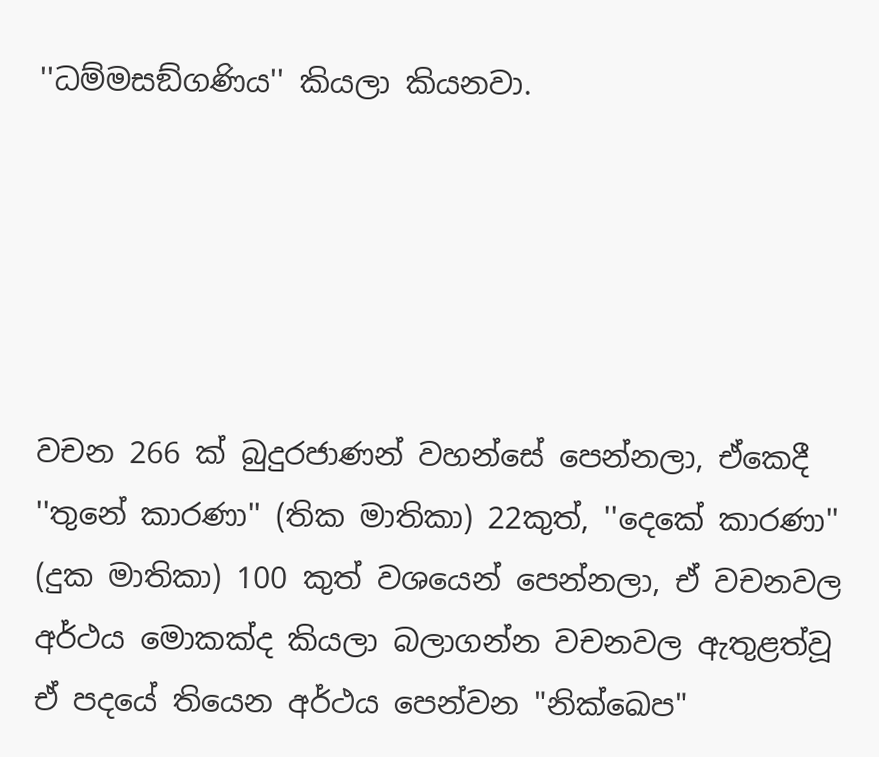''ධම්මසඞ්ගණිය'' කියලා කියනවා.





වචන 266 ක් බුදුරජාණන් වහන්සේ පෙන්නලා, ඒකෙදී ''තුනේ කාරණා'' (තික මාතිකා) 22කුත්, ''දෙකේ කාරණා'' (දුක මාතිකා) 100 කුත් වශයෙන් පෙන්නලා, ඒ වචනවල අර්ථය මොකක්ද කියලා බලාගන්න වචනවල ඇතුළත්වූ ඒ පදයේ තියෙන අර්ථය පෙන්වන "නික්ඛෙප"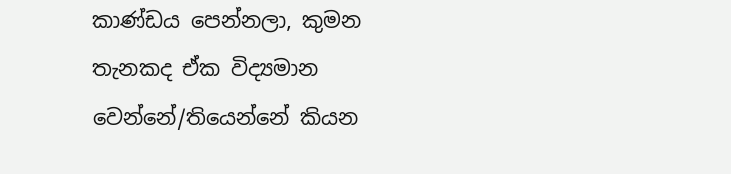කාණ්ඩය පෙන්නලා, කුමන තැනකද ඒක විද්‍යමාන වෙන්නේ/තියෙන්නේ කියන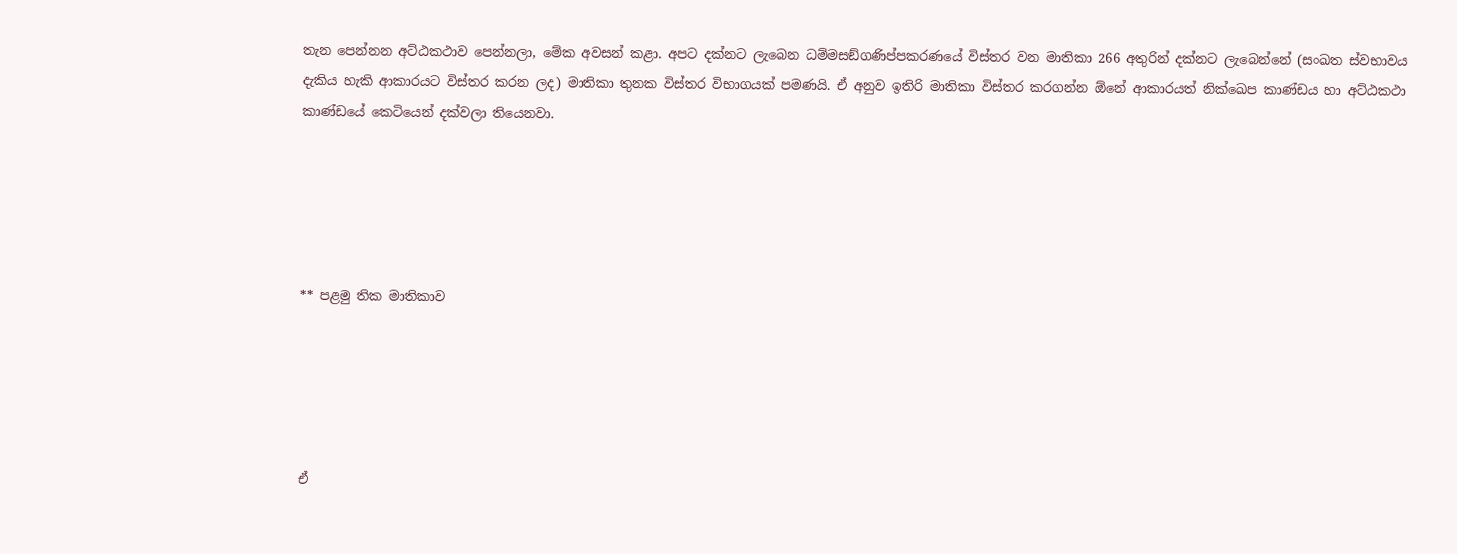තැන පෙන්නන අට්ඨකථාව පෙන්නලා, මේක අවසන් කළා. අපට දක්නට ලැබෙන ධම්මසඞ්ගණිප්පකරණයේ විස්තර වන මාතිකා 266 අතුරින් දක්නට ලැබෙන්නේ (සංඛත ස්වභාවය දැකිය හැකි ආකාරයට විස්තර කරන ලද) මාතිකා තුනක විස්තර විභාගයක් පමණයි. ඒ අනුව ඉතිරි මාතිකා විස්තර කරගන්න ඕනේ ආකාරයත් නික්ඛෙප කාණ්ඩය හා අට්ඨකථා කාණ්ඩයේ කෙටියෙන් දක්වලා තියෙනවා.





** පළමු තික මාතිකාව





ඒ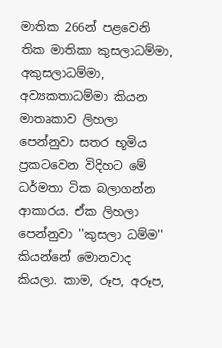මාතික 266න් පළවෙනි තික මාතිකා කුසලාධම්මා, අකුසලාධම්මා, අව්‍යකතාධම්මා කියන මාතෘකාව ලිහලා පෙන්නුවා සතර භූමිය ප්‍රකටවෙන විදිහට මේ ධර්මතා ටික බලාගන්න ආකාරය. ඒක ලිහලා පෙන්නුවා ''කුසලා ධම්ම'' කියන්නේ මොනවාද කියලා. කාම, රූප, අරූප,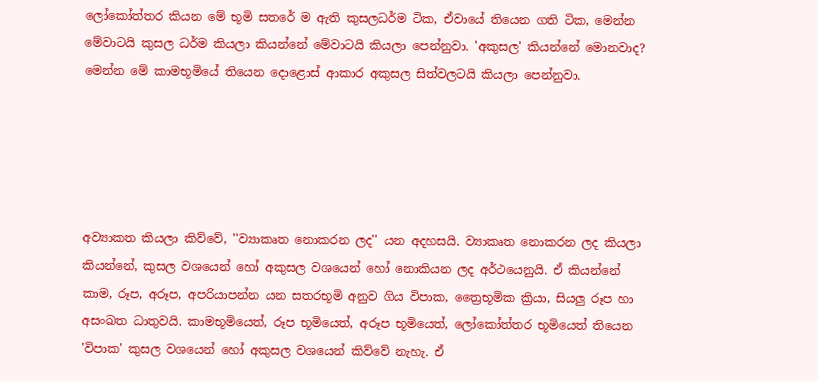ලෝකෝත්තර කියන මේ භූමි සතරේ ම ඇති කුසලධර්ම ටික, ඒවායේ තියෙන ගති ටික, මෙන්න මේවාටයි කුසල ධර්ම කියලා කියන්නේ මේවාටයි කියලා පෙන්නුවා. 'අකුසල' කියන්නේ මොනවාද? මෙන්න මේ කාමභූමියේ තියෙන දොළොස් ආකාර අකුසල සිත්වලටයි කියලා පෙන්නුවා.





අව්‍යාකත කියලා කිව්වේ, ''ව්‍යාකෘත නොකරන ලද'' යන අදහසයි. ව්‍යාකෘත නොකරන ලද කියලා කියන්නේ, කුසල වශයෙන් හෝ අකුසල වශයෙන් හෝ නොකියන ලද අර්ථයෙනුයි. ඒ කියන්නේ කාම, රූප, අරූප, අපරියාපන්න යන සතරභූමි අනුව ගිය විපාක, ත්‍රෛභූමික ක්‍රියා, සියලු රූප හා අසංඛත ධාතුවයි. කාමභූමියෙත්, රූප භූමියෙත්, අරූප භූමියෙත්, ලෝකෝත්තර භූමියෙත් තියෙන 'විපාක' කුසල වශයෙන් හෝ අකුසල වශයෙන් කිව්වේ නැහැ. ඒ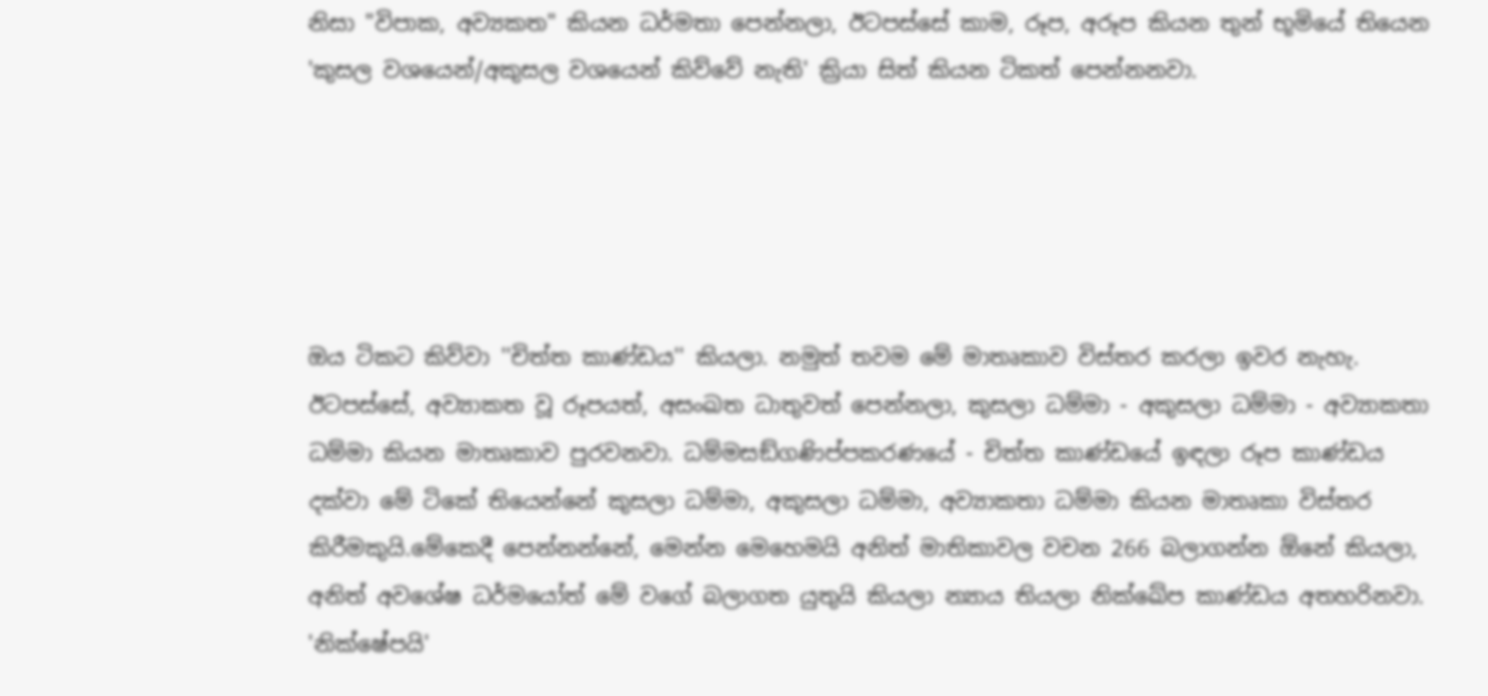නිසා "විපාක, අව්‍යකත" කියන ධර්මතා පෙන්නලා, ඊටපස්සේ කාම, රූප, අරූප කියන තුන් භූමියේ තියෙන 'කුසල වශයෙන්/අකුසල වශයෙන් කිව්වේ නැති' ක්‍රියා සිත් කියන ටිකත් පෙන්නනවා.





ඔය ටිකට කිව්වා ''චිත්ත කාණ්ඩය'' කියලා. නමුත් තවම මේ මාතෘකාව විස්තර කරලා ඉවර නැහැ. ඊටපස්සේ, අව්‍යාකත වූ රූපයත්, අසංඛත ධාතුවත් පෙන්නලා, කුසලා ධම්මා - අකුසලා ධම්මා - අව්‍යාකතා ධම්මා කියන මාතෘකාව පුරවනවා. ධම්මසඞ්ගණිප්පකරණයේ - චිත්ත කාණ්ඩයේ ඉඳලා රූප කාණ්ඩය දක්වා මේ ටිකේ තියෙන්නේ කුසලා ධම්මා, අකුසලා ධම්මා, අව්‍යාකතා ධම්මා කියන මාතෘකා විස්තර කිරීමකුයි.මේකෙදී පෙන්නන්නේ, මෙන්න මෙහෙමයි අනිත් මාතිකාවල වචන 266 බලාගන්න ඕනේ කියලා, අනිත් අවශේෂ ධර්මයෝත් මේ වගේ බලාගත යුතුයි කියලා න්‍යාය තියලා නික්ඛේප කාණ්ඩය අතහරිනවා. 'නික්ෂේපයි'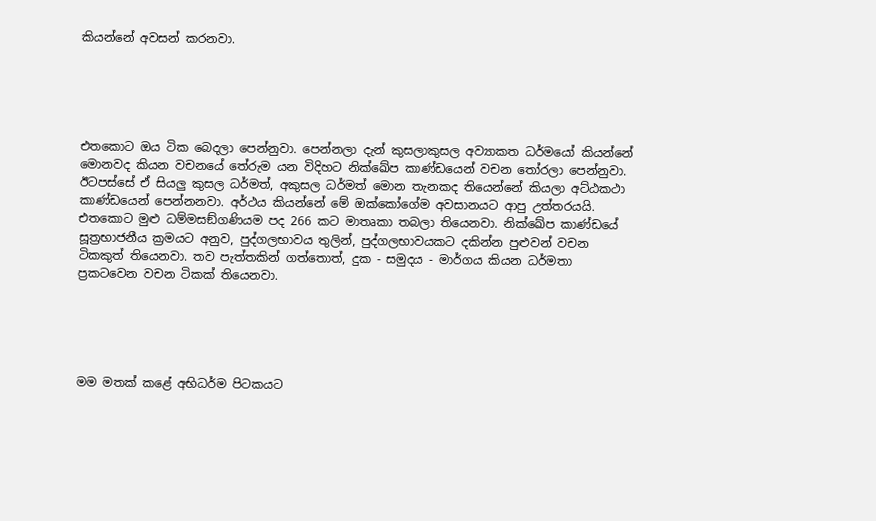කියන්නේ අවසන් කරනවා.





එතකොට ඔය ටික බෙදලා පෙන්නුවා. පෙන්නලා දැන් කුසලාකුසල අව්‍යාකත ධර්මයෝ කියන්නේ මොනවද කියන වචනයේ තේරුම යන විදිහට නික්ඛේප කාණ්ඩයෙන් වචන තෝරලා පෙන්නුවා. ඊටපස්සේ ඒ සියලු කුසල ධර්මත්, අකුසල ධර්මත් මොන තැනකද තියෙන්නේ කියලා අට්ඨකථා කාණ්ඩයෙන් පෙන්නනවා. අර්ථය කියන්නේ මේ ඔක්කෝගේම අවසානයට ආපු උත්තරයයි. එතකොට මුළු ධම්මසඞ්ගණියම පද 266 කට මාතෘකා තබලා තියෙනවා. නික්ඛේප කාණ්ඩයේ සූත්‍රභාජනීය ක්‍රමයට අනුව, පුද්ගලභාවය තුලින්, පුද්ගලභාවයකට දකින්න පුළුවන් වචන ටිකකුත් තියෙනවා. තව පැත්තකින් ගත්තොත්, දුක - සමුදය - මාර්ගය කියන ධර්මතා ප්‍රකටවෙන වචන ටිකක් තියෙනවා.





මම මතක් කළේ අභිධර්ම පිටකයට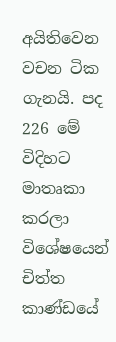අයිතිවෙන වචන ටික ගැනයි. පද 226 මේ විදිහට මාතෘකා කරලා විශේෂයෙන් චිත්ත කාණ්ඩයේ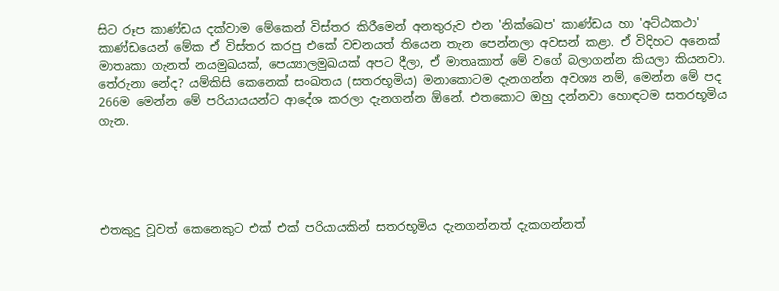සිට රූප කාණ්ඩය දක්වාම මේකෙන් විස්තර කිරීමෙන් අනතුරුව එන 'නික්ඛෙප' කාණ්ඩය හා 'අට්ඨකථා' කාණ්ඩයෙන් මේක ඒ විස්තර කරපු එකේ වචනයත් තියෙන තැන පෙන්නලා අවසන් කළා. ඒ විදිහට අනෙක් මාතෘකා ගැනත් නයමුඛයක්, පෙය්‍යාලමුඛයක් අපට දීලා, ඒ මාතෘකාත් මේ වගේ බලාගන්න කියලා කියනවා. තේරුනා නේද? යම්කිසි කෙනෙක් සංඛතය (සතරභූමිය) මනාකොටම දැනගන්න අවශ්‍ය නම්, මෙන්න මේ පද 266ම මෙන්න මේ පරියායයන්ට ආදේශ කරලා දැනගන්න ඕනේ. එතකොට ඔහු දන්නවා හොඳටම සතරභූමිය ගැන.





එතකුදු වූවත් කෙනෙකුට එක් එක් පරියායකින් සතරභූමිය දැනගන්නත් දැකගන්නත්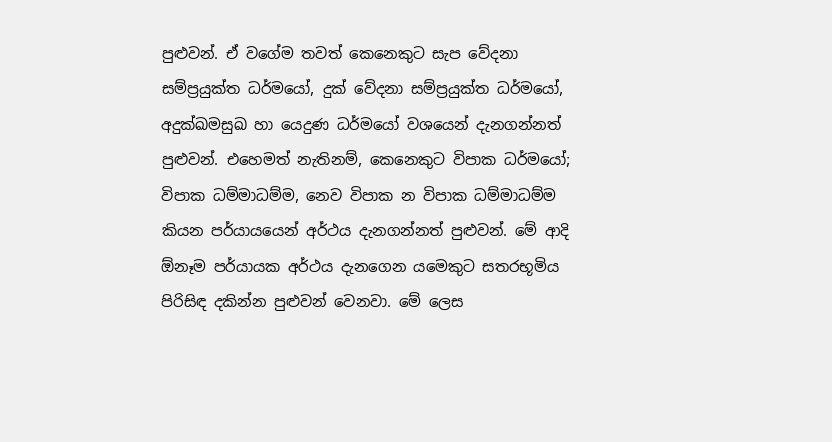පුළුවන්. ඒ වගේම තවත් කෙනෙකුට සැප වේදනා සම්ප්‍රයුක්ත ධර්මයෝ, දුක් වේදනා සම්ප්‍රයුක්ත ධර්මයෝ, අදුක්ඛමසුඛ හා යෙදුණ ධර්මයෝ වශයෙන් දැනගන්නත් පුළුවන්. එහෙමත් නැතිනම්, කෙනෙකුට විපාක ධර්මයෝ; විපාක ධම්මාධම්ම, නෙව විපාක න විපාක ධම්මාධම්ම කියන පර්යායයෙන් අර්ථය දැනගන්නත් පුළුවන්. මේ ආදි ඕනෑම පර්යායක අර්ථය දැනගෙන යමෙකුට සතරභූමිය පිරිසිඳ දකින්න පුළුවන් වෙනවා. මේ ලෙස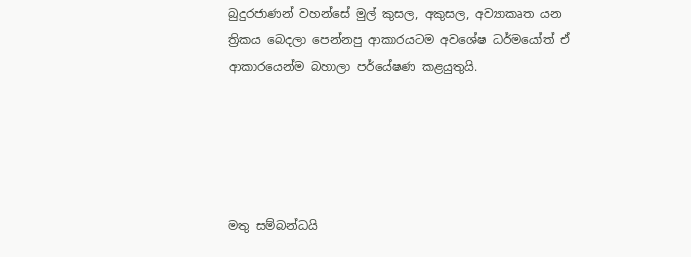බුදුරජාණන් වහන්සේ මුල් කුසල, අකුසල, අව්‍යාකෘත යන ත්‍රිකය බෙදලා පෙන්නපු ආකාරයටම අවශේෂ ධර්මයෝත් ඒ ආකාරයෙන්ම බහාලා පර්යේෂණ කළයුතුයි.





මතු සම්බන්ධයි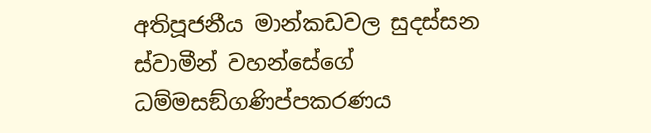අතිපූජනීය මාන්කඩවල සුදස්සන ස්වාමීන් වහන්සේගේ ධම්මසඞ්ගණිප්පකරණය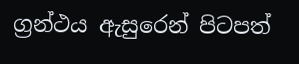ග්‍රන්ථය ඇසුරෙන් පිටපත්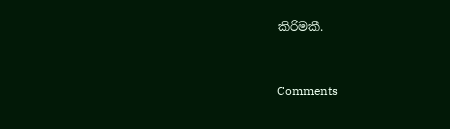කිරිමකී.


Comments